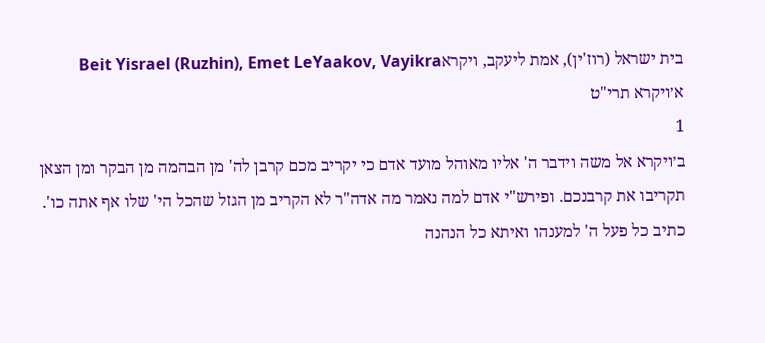בית ישראל (רוז'ין), אמת ליעקב, ויקראBeit Yisrael (Ruzhin), Emet LeYaakov, Vayikra
א׳ויקרא תרי"ט
1
ב׳ויקרא אל משה וידבר ה' אליו מאוהל מועד אדם כי יקריב מכם קרבן לה' מן הבהמה מן הבקר ומן הצאן תקריבו את קרבנכם. ופירש"י אדם למה נאמר מה אדה"ר לא הקריב מן הגזל שהכל הי' שלו אף אתה כו'. כתיב כל פעל ה' למענהו ואיתא כל הנהנה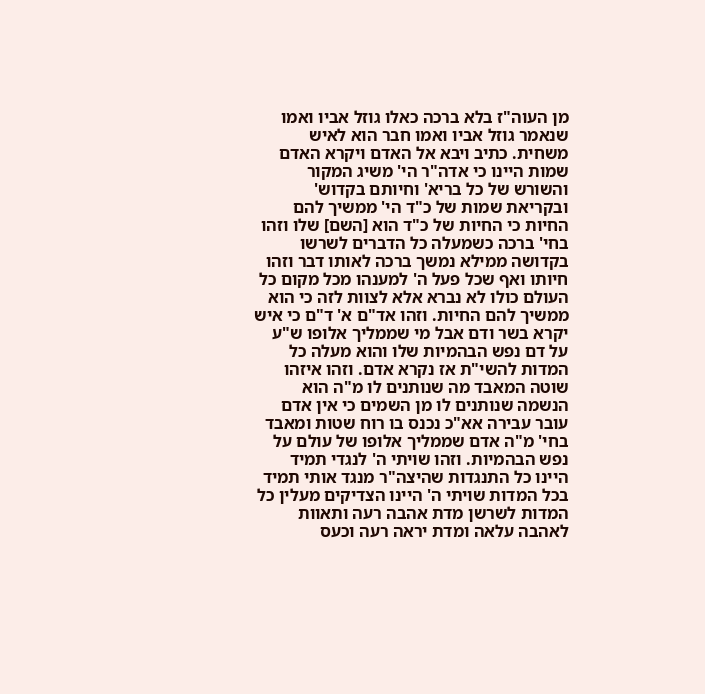מן העוה"ז בלא ברכה כאלו גוזל אביו ואמו שנאמר גוזל אביו ואמו חבר הוא לאיש משחית. כתיב ויבא אל האדם ויקרא האדם שמות היינו כי אדה"ר הי' משיג המקור והשורש של כל בריא' וחיותם בקדוש' ובקריאת שמות של כ"ד הי' ממשיך להם החיות כי החיות של כ"ד הוא [השם] שלו וזהו בחי' ברכה כשמעלה כל הדברים לשרשו בקדושה ממילא נמשך ברכה לאותו דבר וזהו חיותו ואף שכל פעל ה' למענהו מכל מקום כל העולם כולו לא נברא אלא לצוות לזה כי הוא ממשיך להם החיות. וזהו אד"ם א' ד"ם כי איש יקרא בשר ודם אבל מי שממליך אלופו ש"ע על דם נפש הבהמיות שלו והוא מעלה כל המדות להשי"ת אז נקרא אדם. וזהו איזהו שוטה המאבד מה שנותנים לו מ"ה הוא הנשמה שנותנים לו מן השמים כי אין אדם עובר עבירה אא"כ נכנס בו רוח שטות ומאבד בחי' מ"ה אדם שממליך אלופו של עולם על נפש הבהמיות. וזהו שויתי ה' לנגדי תמיד היינו כל התנגדות שהיצה"ר מנגד אותי תמיד בכל המדות שויתי ה' היינו הצדיקים מעלין כל המדות לשרשן מדת אהבה רעה ותאוות לאהבה עלאה ומדת יראה רעה וכעס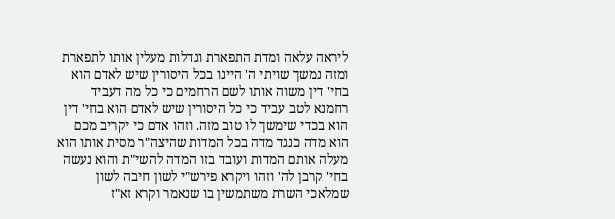ליראה עלאה ומדת התפארת וגדלות מעלין אותו לתפארת ומזה נמשך שויתי ה' היינו בכל היסורין שיש לאדם הוא בחי' דין משוה אותו לשם הרחמים כי כל מה דעביד רחמנא לטב עביד כי כל היסורין שיש לאדם הוא בחי' דין הוא בכדי שימשך לו טוב מזה. וזהו אדם כי יקריב מכם הוא מדה כנגד מדה בכל המדות שהיצה"ר מסית אותו הוא מעלה אותם המדות ועובד בזו המדה להשי"ת והוא נעשה בחי' קרבן לה' וזהו ויקרא פירש"י לשון חיבה לשון שמלאכי השרת משתמשין בו שנאמר וקרא זא"ז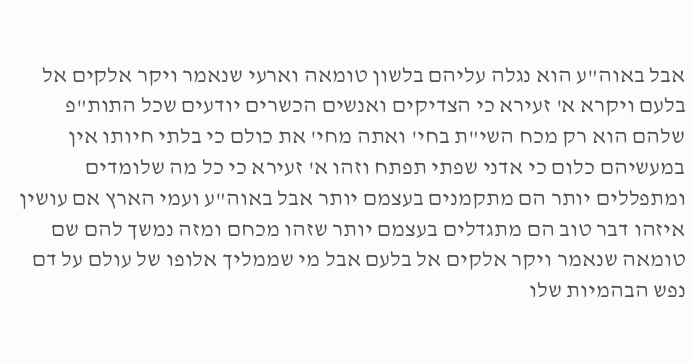אבל באוה"ע הוא נגלה עליהם בלשון טומאה וארעי שנאמר ויקר אלקים אל בלעם ויקרא א' זעירא כי הצדיקים ואנשים הכשרים יודעים שכל התות"פ שלהם הוא רק מכח השי"ת בחי' ואתה מחי' את כולם כי בלתי חיותו אין במעשיהם כלום כי אדני שפתי תפתח וזהו א' זעירא כי כל מה שלומדים ומתפללים יותר הם מתקמנים בעצמם יותר אבל באוה"ע ועמי הארץ אם עושין איזהו דבר טוב הם מתגדלים בעצמם יותר שזהו מכחם ומזה נמשך להם שם טומאה שנאמר ויקר אלקים אל בלעם אבל מי שממליך אלופו של עולם על דם נפש הבהמיות שלו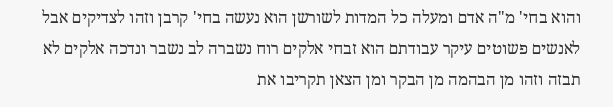והוא בחי' מ"ה אדם ומעלה כל המדות לשורשן הוא נעשה בחי' קרבן וזהו לצדיקים אבל לאנשים פשוטים עיקר עבודתם הוא זבחי אלקים רוח נשברה לב נשבר ונדכה אלקים לא תבזה וזהו מן הבהמה מן הבקר ומן הצאן תקריבו את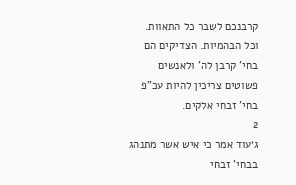קרבנכם לשבר כל התאוות. וכל הבהמיות. הצדיקים הם בחי' קרבן לה' ולאנשים פשוטים צריכין להיות עכ"פ בחי' זבחי אלקים.
2
ג׳עוד אמר כי איש אשר מתנהג בבחי' זבחי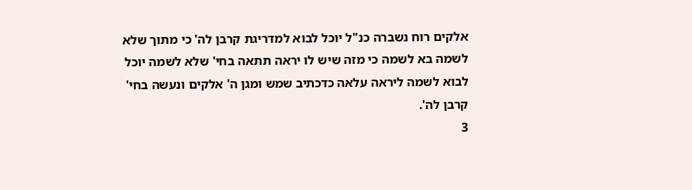אלקים רוח נשברה כנ"ל יוכל לבוא למדריגת קרבן לה' כי מתוך שלא לשמה בא לשמה כי מזה שיש לו יראה תתאה בחי' שלא לשמה יוכל לבוא לשמה ליראה עלאה כדכתיב שמש ומגן ה' אלקים ונעשה בחי' קרבן לה'.
3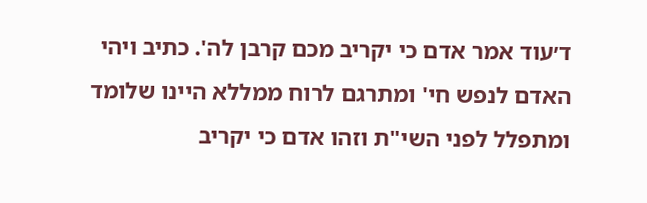ד׳עוד אמר אדם כי יקריב מכם קרבן לה'. כתיב ויהי האדם לנפש חי' ומתרגם לרוח ממללא היינו שלומד ומתפלל לפני השי"ת וזהו אדם כי יקריב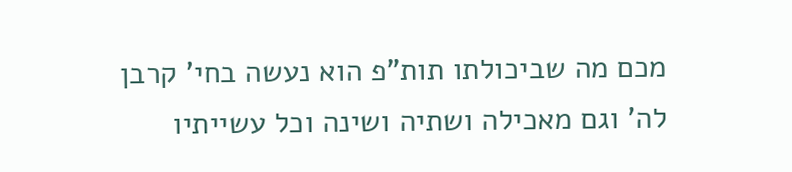מכם מה שביכולתו תות"פ הוא נעשה בחי' קרבן לה' וגם מאכילה ושתיה ושינה וכל עשייתיו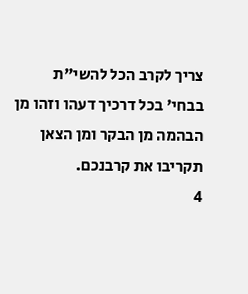צריך לקרב הכל להשי"ת בבחי' בכל דרכיך דעהו וזהו מן הבהמה מן הבקר ומן הצאן תקריבו את קרבנכם.
4